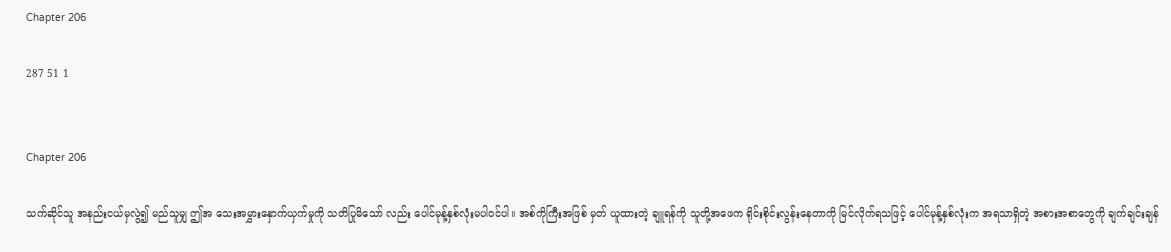Chapter 206

287 51 1


Chapter 206

သက်ဆိုင်သူ အနည်းငယ်မှလွဲ၍ မည်သူမျှ ဤအ သေးအမွှားနှောက်ယှက်မှုကို သတိပြုမိသော် လည်း ပေါင်မုန့်နှစ်လုံးမပါဝင်ပါ။ အစ်ကိုကြီးအဖြစ် မှတ် ယူထားတဲ့ ချူရန်ကို သူတို့အဖေက ရိုင်းစိုင်းလွန်းနေတာကို မြင်လိုက်ရသဖြင့် ပေါင်မုန့်နှစ်လုံးက အရသာရှိတဲ့ အစားအစာတွေကို ချက်ချင်းချန်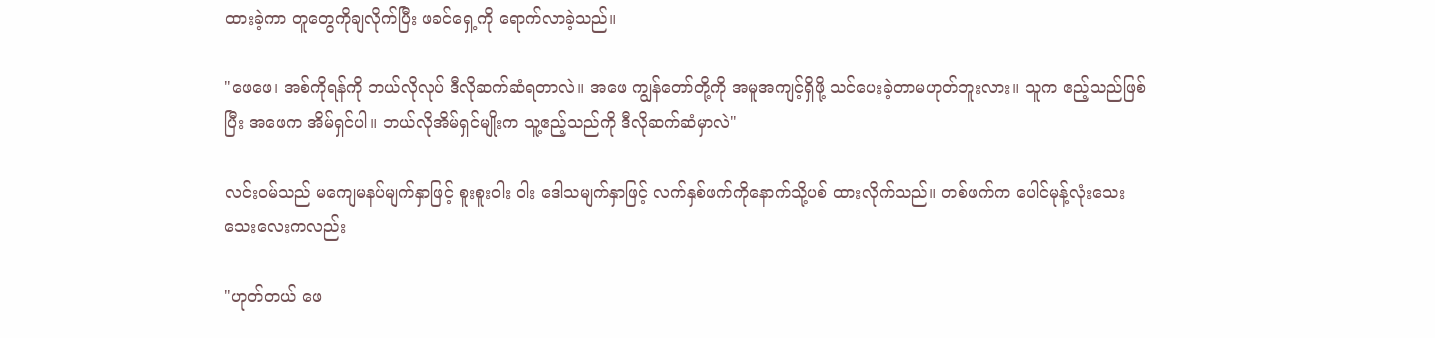ထားခဲ့ကာ တူတွေကိုချလိုက်ပြီး ဖခင်ရှေ့ကို ရောက်လာခဲ့သည်။

"ဖေဖေ၊ အစ်ကိုရန်ကို ဘယ်လိုလုပ် ဒီလိုဆက်ဆံရတာလဲ။ အဖေ ကျွန်တော်တို့ကို အမူအကျင့်ရှိဖို့ သင်ပေးခဲ့တာမဟုတ်ဘူးလား။ သူက ဧည့်သည်ဖြစ်ပြီး အဖေက အိမ်ရှင်ပါ။ ဘယ်လိုအိမ်ရှင်မျိုးက သူ့ဧည့်သည်ကို ဒီလိုဆက်ဆံမှာလဲ"

လင်း၀မ်သည် မကျေမနပ်မျက်နှာဖြင့် စူးစူးဝါး ဝါး ဒေါသမျက်နှာဖြင့် လက်နှစ်ဖက်ကိုနောက်သို့ပစ် ထားလိုက်သည်။ တစ်ဖက်က ပေါင်မုန့်လုံးသေးသေးလေးကလည်း

"ဟုတ်တယ် ဖေ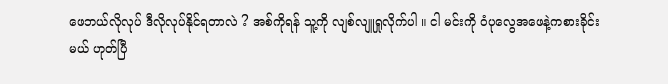ဖေဘယ်လိုလုပ် ဒီလိုလုပ်နိုင်ရတာလဲ ? အစ်ကိုရန် သူ့ကို လျစ်လျူရှုလိုက်ပါ ။ ငါ မင်းကို ဝံပုလွေအဖေနဲ့ကစားခိုင်းမယ် ဟုတ်ပြီ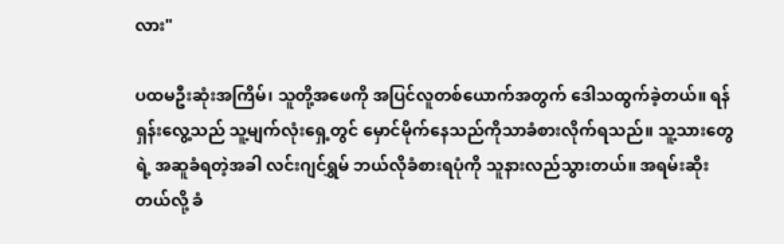လား"

ပထမဦးဆုံးအကြိမ်၊ သူတို့အဖေကို အပြင်လူတစ်ယောက်အတွက် ဒေါသထွက်ခဲ့တယ်။ ရန်ရှန်းလွေ့သည် သူ့မျက်လုံးရှေ့တွင် မှောင်မိုက်နေသည်ကိုသာခံစားလိုက်ရသည်။ သူ့သားတွေရဲ့ အဆူခံရတဲ့အခါ လင်းဂျင်ရွှမ် ဘယ်လိုခံစားရပုံကို သူနားလည်သွားတယ်။ အရမ်းဆိုးတယ်လို့ ခံ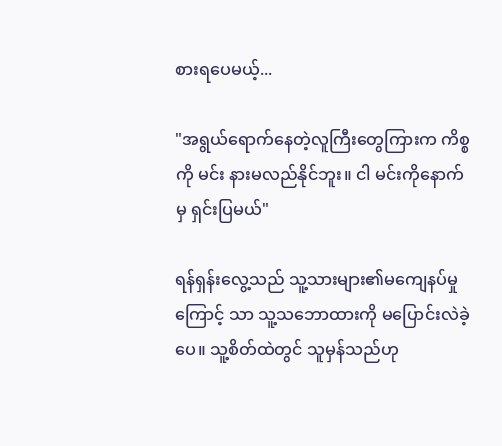စားရပေမယ့်...

"အရွယ်‌ရောက်နေတဲ့လူကြီးတွေကြားက ကိစ္စကို မင်း နားမလည်နိုင်ဘူး။ ငါ မင်းကိုနောက်မှ ရှင်းပြမယ်"

ရန်ရှန်းလွေ့သည် သူ့သားများ၏မကျေနပ်မှုကြောင့် သာ သူ့သဘောထားကို မပြောင်းလဲခဲ့ပေ။ သူ့စိတ်ထဲတွင် သူမှန်သည်ဟု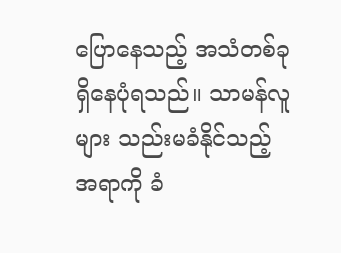ပြောနေသည့် အသံတစ်ခုရှိနေပုံရသည်။ သာမန်လူများ သည်းမခံနိုင်သည့်အရာကို ခံ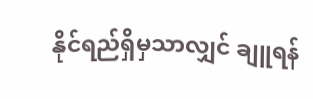နိုင်ရည်ရှိမှသာလျှင် ချူရန်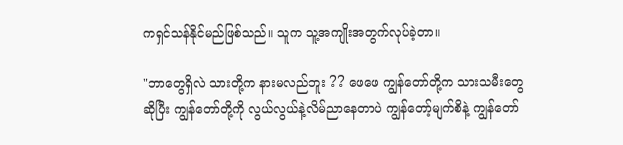ကရှင်သန်နိုင်မည်ဖြစ်သည်။ သူက သူ့အကျိုးအတွက်လုပ်ခဲ့တာ။

"ဘာတွေရှိလဲ သားတို့က နားမလည်ဘူး ?? ဖေဖေ ကျွန်တော်တို့က သားသမီးတွေဆိုပြီး ကျွန်တော်တို့ကို လွယ်လွယ်နဲ့လိမ်ညာနေတာပဲ ကျွန်တော့်မျက်စိနဲ့ ကျွန်တော်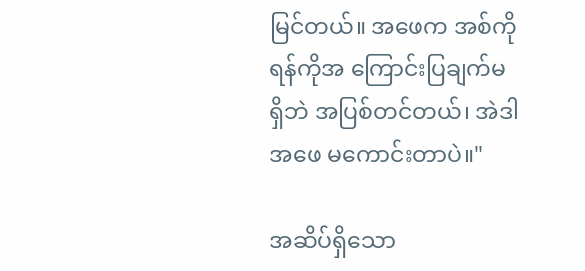မြင်တယ်။ အဖေက အစ်ကိုရန်ကိုအ ကြောင်းပြချက်မရှိဘဲ အပြစ်တင်တယ်၊ အဲဒါ အဖေ မကောင်းတာပဲ။"

အဆိပ်ရှိသော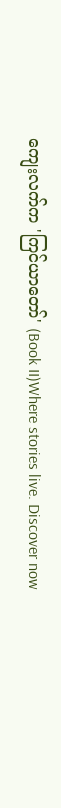ကျေးလက်က 'ကြင်ယာတော်' (Book II)Where stories live. Discover now